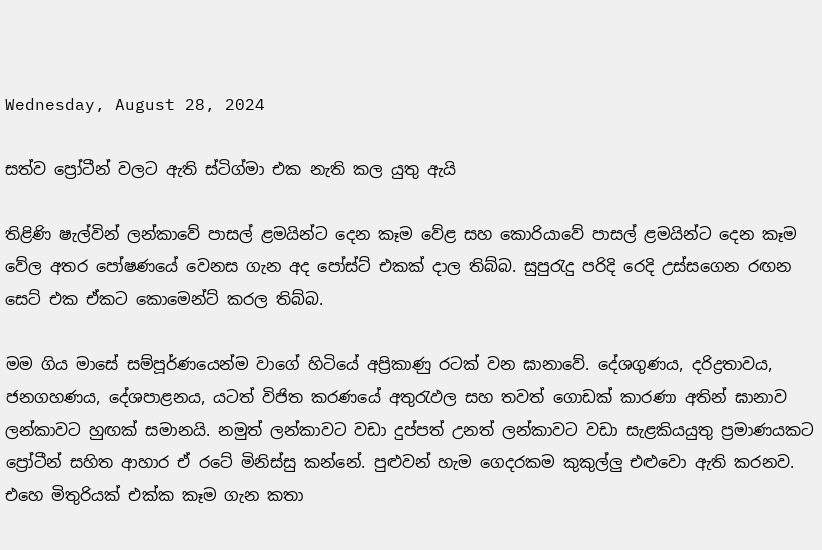Wednesday, August 28, 2024

සත්ව ප්‍රෝටීන් වලට ඇති ස්ටිග්මා එක නැති කල යුතු ඇයි

තිළිණි ෂැල්වින් ලන්කාවේ පාසල් ළමයින්ට දෙන කෑම වේළ සහ කොරියාවේ පාසල් ළමයින්ට දෙන කෑම වේල අතර පෝෂණයේ වෙනස ගැන අද පෝස්ට් එකක් දාල තිබ්බ. සුපුරැදු පරිදි රෙදි උස්සගෙන රඟන සෙට් එක ඒකට කොමෙන්ට් කරල තිබ්බ.

මම ගිය මාසේ සම්පූර්ණයෙන්ම වාගේ හිටියේ අප්‍රිකාණු රටක් වන ඝානාවේ. දේශගුණය, දරිද්‍රතාවය, ජනගහණය, දේශපාළනය, යටත් විජිත කරණයේ අතුරැඵල සහ තවත් ගොඩක් කාරණා අතින් ඝානාව ලන්කාවට හුඟක් සමානයි. නමුත් ලන්කාවට වඩා දුප්පත් උනත් ලන්කාවට වඩා සැළකියයුතු ප්‍රමාණයකට ප්‍රෝටීන් සහිත ආහාර ඒ රටේ මිනිස්සු කන්නේ. පුළුවන් හැම ගෙදරකම කුකුල්ලු එළුවො ඇති කරනව. එහෙ මිතුරියක් එක්ක කෑම ගැන කතා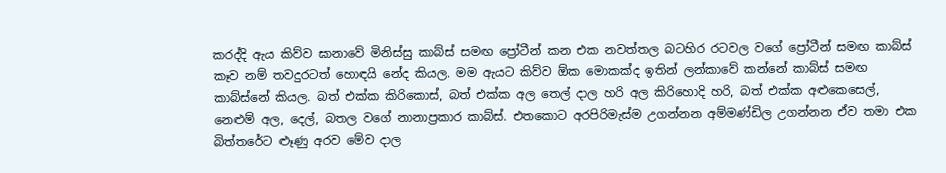කරද්දි ඇය කිව්ව ඝානාවේ මිනිස්සු කාබ්ස් සමඟ ප්‍රෝටීන් කන එක නවත්තල බටහිර රටවල වගේ ප්‍රෝටීන් සමඟ කාබ්ස්  කෑව නම් තවදුරටත් හොඳයි නේද කියල. මම ඇයට කිව්ව ඕක මොකක්ද ඉතින් ලන්කාවේ කන්නේ කාබ්ස් සමඟ කාබ්ස්නේ කියල. බත් එක්ක කිරිකොස්, බත් එක්ක අල තෙල් දාල හරි අල කිරිහොදි හරි, බත් එක්ක අළුකෙසෙල්, නෙළුම් අල, දෙල්, බතල වගේ නානාප්‍රකාර කාබ්ස්. එතකොට අරපිරිමැස්ම උගන්නන අම්මණ්ඩිල උගන්නන ඒව තමා එක බිත්තරේට ළූණු අරව මේව දාල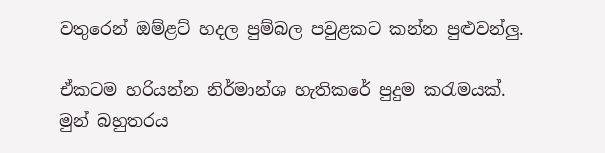වතුරෙන් ඔම්ළට් හදල පුම්බල පවුළකට කන්න පුළුවන්ලු.

ඒකටම හරියන්න නිර්මාන්ශ හැතිකරේ පුදුම කරැමයක්. මුන් බහුතරය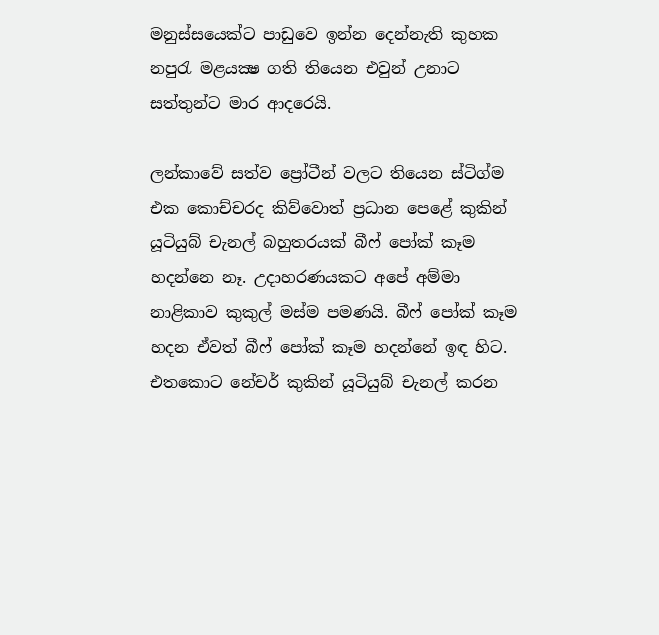මනුස්සයෙක්ට පාඩුවෙ ඉන්න දෙන්නැති කුහක නපුරැ මළයක්‍ෂ ගති තියෙන එවුන් උනාට සත්තුන්ට මාර ආදරෙයි.

ලන්කාවේ සත්ව ප්‍රෝටීන් වලට තියෙන ස්ටිග්ම එක කොච්චරද කිව්වොත් ප්‍රධාන පෙළේ කුකින් යූටියුබ් චැනල් බහුතරයක් බීෆ් පෝක් කෑම හදන්නෙ නෑ. උදාහරණයකට අපේ අම්මා නාළිකාව කුකුල් මස්ම පමණයි. බීෆ් පෝක් කෑම හදන ඒවත් බීෆ් පෝක් කෑම හදන්නේ ඉඳ හිට. එතකොට නේචර් කුකින් යූටියුබ් චැනල් කරන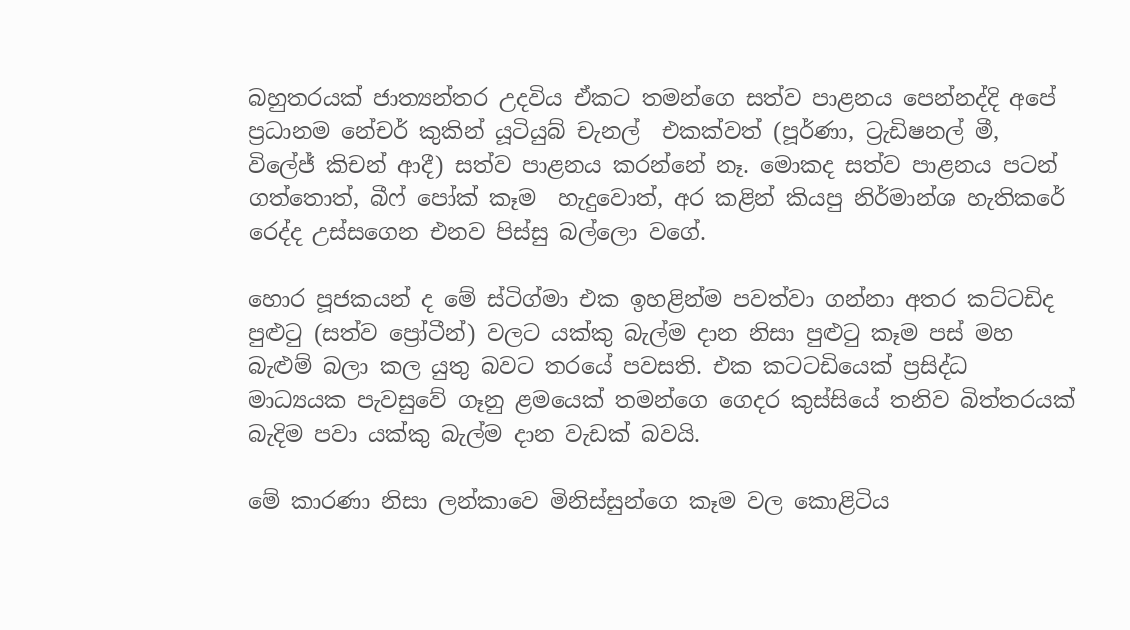බහුතරයක් ජාත්‍යන්තර උදවිය ඒකට තමන්ගෙ සත්ව පාළනය පෙන්නද්දි අපේ ප්‍රධානම නේචර් කුකින් යූටියුබ් චැනල්  එකක්වත් (පූර්ණා, ට්‍රැඩිෂනල් මී, විලේජ් කිචන් ආදී) සත්ව පාළනය කරන්නේ නෑ. මොකද සත්ව පාළනය පටන් ගත්තොත්, බීෆ් පෝක් කෑම  හැදුවොත්, අර කළින් කියපු නිර්මාන්ශ හැතිකරේ රෙද්ද උස්සගෙන එනව පිස්සු බල්ලො වගේ.

හොර පූජකයන් ද මේ ස්ටිග්මා එක ඉහළින්ම පවත්වා ගන්නා අතර කට්ටඩිද පුළුටු (සත්ව ප්‍රෝටීන්) වලට යක්කු බැල්ම දාන නිසා පුළුටු කෑම පස් මහ බැළුම් බලා කල යුතු බවට තරයේ පවසති. එක කටටඩියෙක් ප්‍රසිද්ධ මාධ්‍යයක පැවසුවේ ගෑනු ළමයෙක් තමන්ගෙ ගෙදර කුස්සියේ තනිව බිත්තරයක් බැදිම පවා යක්කු බැල්ම දාන වැඩක් බවයි.

මේ කාරණා නිසා ලන්කාවෙ මිනිස්සුන්ගෙ කෑම වල කොළිටිය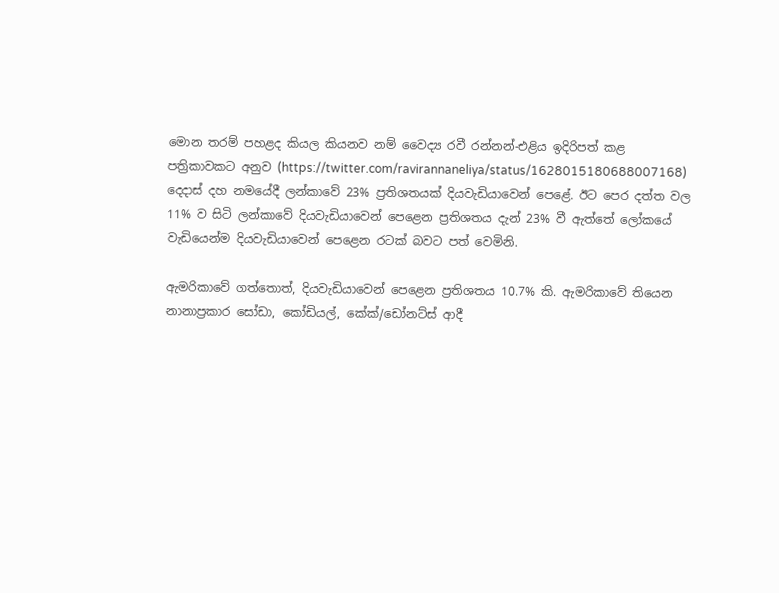මොන තරම් පහළද කියල කියනව නම් වෛද්‍ය රවී රන්නන්-එළිය ඉදිරිපත් කළ පත්‍රිකාවකට අනුව (https://twitter.com/ravirannaneliya/status/1628015180688007168) දෙදාස් දහ නමයේදී ලන්කාවේ 23% ප්‍රතිශතයක් දියවැඩියාවෙන් පෙළේ. ඊට පෙර දත්ත වල 11% ව සිටි ලන්කාවේ දියවැඩියාවෙන් පෙළෙන ප්‍රතිශතය දැන් 23% වී ඇත්තේ ලෝකයේ වැඩියෙන්ම දියවැඩියාවෙන් පෙළෙන රටක් බවට පත් වෙමිනි.

ඇමරිකාවේ ගත්තොත්, දියවැඩියාවෙන් පෙළෙන ප්‍රතිශතය 10.7% කි. ඇමරිකාවේ තියෙන  නානාප්‍රකාර සෝඩා, කෝඩියල්, කේක්/ඩෝනට්ස් ආදී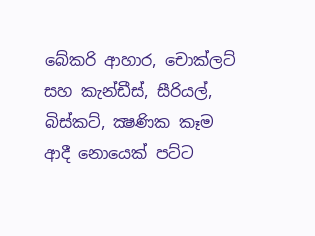බේකරි ආහාර, චොක්ලට් සහ කැන්ඩීස්, සීරියල්, බිස්කට්, ක්‍ෂණික කෑම ආදී නොයෙක් පට්ට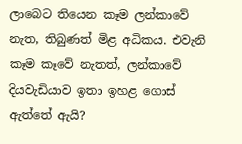ලාබෙට තියෙන කෑම ලන්කාවේ නැත, තිබුණත් මිළ අධිකය. එවැනි කෑම කෑවේ නැතත්, ලන්කාවේ දියවැඩියාව ඉතා ඉහළ ගොස් ඇත්තේ ඇයි?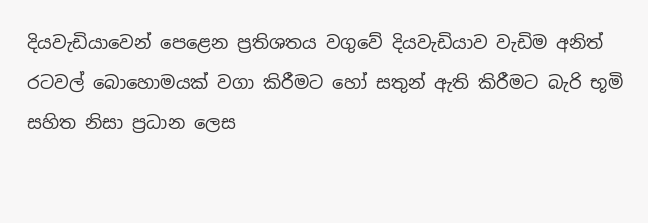දියවැඩියාවෙන් පෙළෙන ප්‍රතිශතය වගුවේ දියවැඩියාව වැඩිම අනිත් රටවල් බොහොමයක් වගා කිරීමට හෝ සතුන් ඇති කිරීමට බැරි භූමි සහිත නිසා ප්‍රධාන ලෙස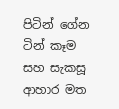පිටින් ගේන ටින් කෑම සහ සැකසූ ආහාර මත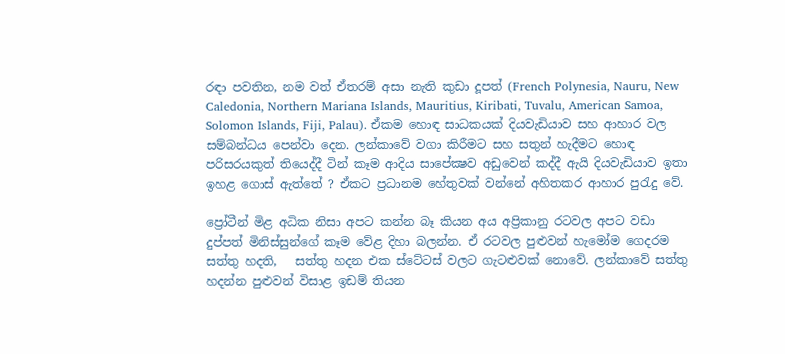රඳා පවතින, නම වත් ඒතරම් අසා නැති කුඩා දූපත් (French Polynesia, Nauru, New Caledonia, Northern Mariana Islands, Mauritius, Kiribati, Tuvalu, American Samoa, Solomon Islands, Fiji, Palau). ඒකම හොඳ සාධකයක් දියවැඩියාව සහ ආහාර වල සම්බන්ධය පෙන්වා දෙන. ලන්කාවේ වගා කිරීමට සහ සතුන් හැදීමට හොඳ පරිසරයකුත් තියෙද්දී ටින් කෑම ආදිය සාපේක්‍ෂව අඩුවෙන් කද්දී ඇයි දියවැඩියාව ඉතා ඉහළ ගොස් ඇත්තේ ? ඒකට ප්‍රධානම හේතුවක් වන්නේ අහිතකර ආහාර පුරැදු වේ.

ප්‍රෝටීන් මිළ අධික නිසා අපට කන්න බෑ කියන අය අප්‍රිකානු රටවල අපට වඩා දුප්පත් මිනිස්සුන්ගේ කෑම වේළ දිහා බලන්න. ඒ රටවල පුළුවන් හැමෝම ගෙදරම සත්තු හදති,   සත්තු හදන එක ස්ටේටස් වලට ගැටළුවක් නොවේ. ලන්කාවේ සත්තු හදන්න පුළුවන් විසාළ ඉඩම් තියන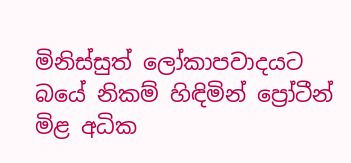මිනිස්සුත් ලෝකාපවාදයට බයේ නිකම් හිඳිමින් ප්‍රෝටීන් මිළ අධික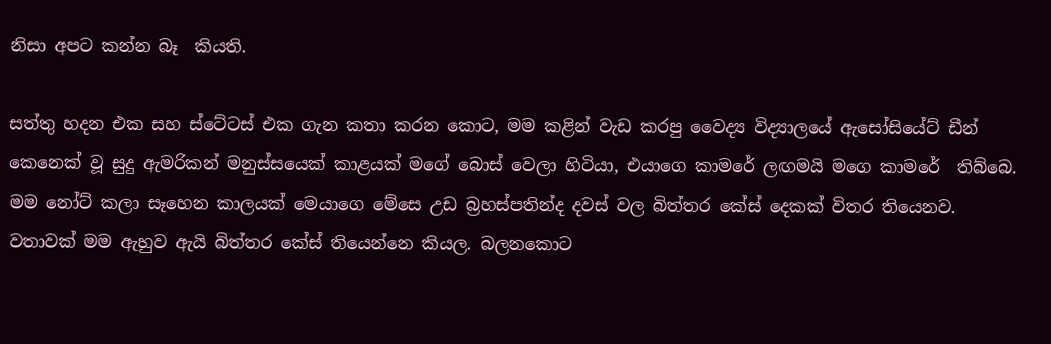නිසා අපට කන්න බෑ  කියති.

සත්තු හදන එක සහ ස්ටේටස් එක ගැන කතා කරන කොට, මම කළින් වැඩ කරපු වෛද්‍ය විද්‍යාලයේ ඇසෝසියේට් ඩීන් කෙනෙක් වූ සුදු ඇමරිකන් මනුස්සයෙක් කාළයක් මගේ බොස් වෙලා හිටියා, එයාගෙ කාමරේ ලඟමයි මගෙ කාමරේ  තිබ්බෙ. මම නෝට් කලා සෑහෙන කාලයක් මෙයාගෙ මේසෙ උඩ බ්‍රහස්පතින්ද දවස් වල බිත්තර කේස් දෙකක් විතර තියෙනව. වතාවක් මම ඇහුව ඇයි බිත්තර කේස් තියෙන්නෙ කියල. බලනකොට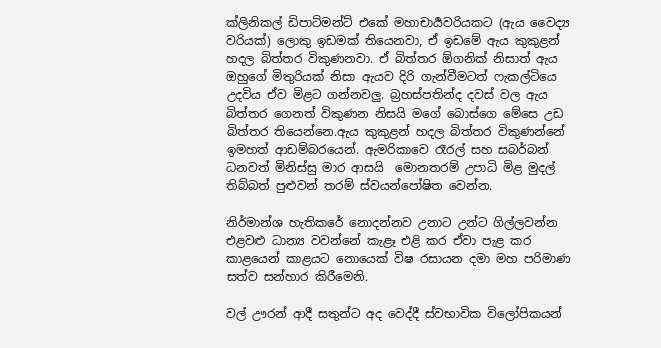ක්ලිනිකල් ඩිපාට්මන්ට් එකේ මහාචාර්‍යවරියකට (ඇය වෛද්‍ය වරියක්) ලොකු ඉඩමක් තියෙනවා, ඒ ඉඩමේ ඇය කුකුළන් හදල බිත්තර විකුණනවා. ඒ බිත්තර ඕගනික් නිසාත් ඇය ඔහුගේ මිතුරියක් නිසා ඇයව දිරි ගැන්වීමටත් ෆැකල්ටියෙ උදවිය ඒව මිළට ගන්නවලු. බ්‍රහස්පතින්ද දවස් වල ඇය බිත්තර ගෙනත් විකුණන නිසයි මගේ බොස්ගෙ මේසෙ උඩ බිත්තර තියෙන්නෙ.ඇය කුකුළන් හදල බිත්තර විකුණන්නේ ඉමහත් ආඩම්බරයෙන්. ඇමරිකාවෙ රෑරල් සහ සබර්බන් ධනවත් මිනිස්සු මාර ආසයි  මොනතරම් උපාධි මිළ මුදල් තිබ්බත් පුළුවන් තරම් ස්වයන්පෝෂිත වෙන්න.

නිර්මාන්ශ හැතිකරේ නොදන්නව උනාට උන්ට ගිල්ලවන්න එළවළු ධාන්‍ය වවන්නේ කැළෑ එළි කර ඒවා පැළ කර කාළයෙන් කාළයට නොයෙක් විෂ රසායන දමා මහ පරිමාණ සත්ව සන්හාර කිරීමෙනි.

වල් ඌරන් ආදී සතුන්ට අද වෙද්දී ස්වභාවික විලෝපිකයන්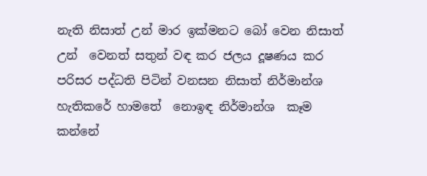නැති නිසාත් උන් මාර ඉක්මනට බෝ වෙන නිසාත් උන්  වෙනත් සතුන් වඳ කර ජලය දූෂණය කර පරිසර පද්ධති පිටින් වනසන නිසාත් නිර්මාන්ශ හැතිකරේ හාමතේ  නොඉඳ නිර්මාන්ශ  කෑම කන්නේ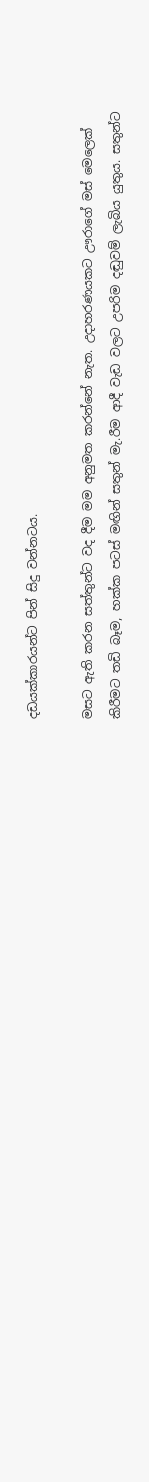දඩයක්කාරයන්ට පින් සිදු වන්නටය.

මසට ඇති කරන සත්තුන්ට වද දීම මම අනුමත කරන්නේ නැත. උදාහරණයකට ඌරාගේ මස් මෙලෙක් කිරීමට තඩි බෑම, හක්ක පටස් මඟින් සතුන් මැ.රීම ආදී වැඩ වලට උපරිම දඬුවම් ලැබිය යුතුය. සතුන්ට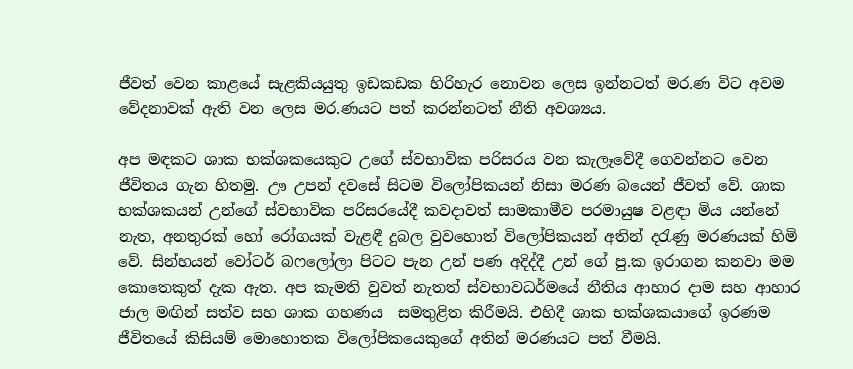ජීවත් වෙන කාළයේ සැළකියයුතු ඉඩකඩක හිරිහැර නොවන ලෙස ඉන්නටත් මර.ණ විට අවම වේදනාවක් ඇති වන ලෙස මර.ණයට පත් කරන්නටත් නීති අවශ්‍යය.

අප මඳකට ශාක භක්ශකයෙකුට උගේ ස්වභාවික පරිසරය වන කැලෑවේදී ගෙවන්නට වෙන ජීවිතය ගැන හිතමු. ඌ උපන් දවසේ සිටම විලෝපිකයන් නිසා මරණ බයෙන් ජීවත් වේ. ශාක භක්ශකයන් උන්ගේ ස්වභාවික පරිසරයේදී කවදාවත් සාමකාමීව පරමායුෂ වළඳා මිය යන්නේ නැත, අනතුරක් හෝ රෝගයක් වැළඳී දුබල වුවහොත් විලෝපිකයන් අතින් දරැණු මරණයක් හිමි වේ. සින්හයන් වෝටර් බෆලෝලා පිටට පැන උන් පණ අදිද්දී උන් ගේ පු.ක ඉරාගන කනවා මම කොතෙකුත් දැක ඇත. අප කැමති වුවත් නැතත් ස්වභාවධර්මයේ නීතිය ආහාර දාම සහ ආහාර ජාල මඟින් සත්ව සහ ශාක ගහණය  සමතුළිත කිරීමයි. එහිදී ශාක භක්ශකයාගේ ඉරණම ජීවිතයේ කිසියම් මොහොතක විලෝපිකයෙකුගේ අතින් මරණයට පත් වීමයි.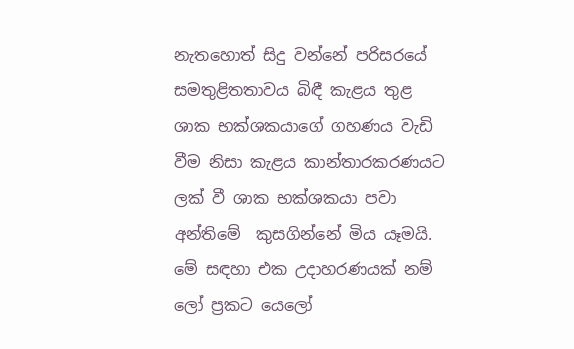නැතහොත් සිදු වන්නේ පරිසරයේ සමතුළිතතාවය බිඳී කැළය තුළ ශාක භක්ශකයාගේ ගහණය වැඩි වීම නිසා කැළය කාන්තාරකරණයට ලක් වී ශාක භක්ශකයා පවා අන්තිමේ  කුසගින්නේ මිය යෑමයි. මේ සඳහා එක උදාහරණයක් නම් ලෝ ප්‍රකට යෙලෝ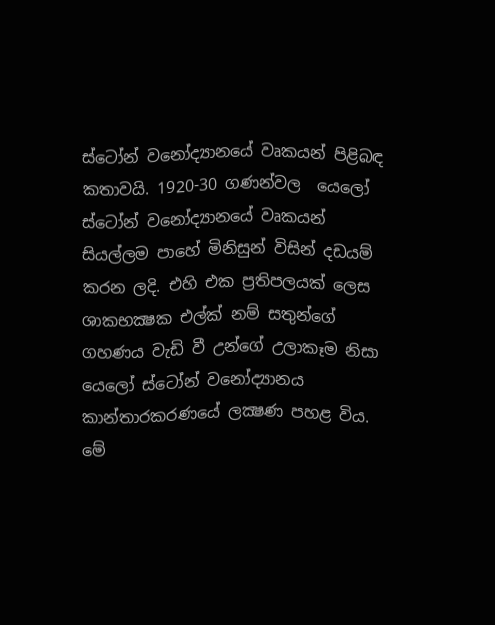ස්ටෝන් වනෝද්‍යානයේ වෘකයන් පිළිබඳ කතාවයි. 1920-30 ගණන්වල  යෙලෝ ස්ටෝන් වනෝද්‍යානයේ වෘකයන් සියල්ලම පාහේ මිනිසුන් විසින් දඩයම් කරන ලදි. එහි එක ප්‍රතිපලයක් ලෙස ශාකභක්‍ෂක එල්ක් නම් සතුන්ගේ ගහණය වැඩි වී උන්ගේ උලාකෑම නිසා යෙලෝ ස්ටෝන් වනෝද්‍යානය කාන්තාරකරණයේ ලක්‍ෂණ පහළ විය. මේ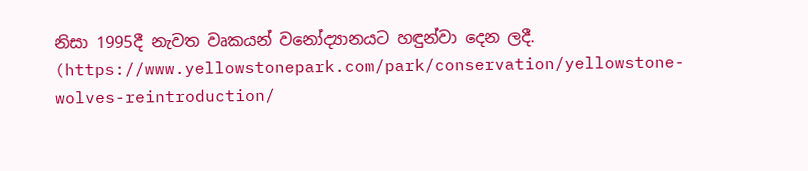නිසා 1995දී නැවත වෘකයන් වනෝද්‍යානයට හඳුන්වා දෙන ලදී. (https://www.yellowstonepark.com/park/conservation/yellowstone-wolves-reintroduction/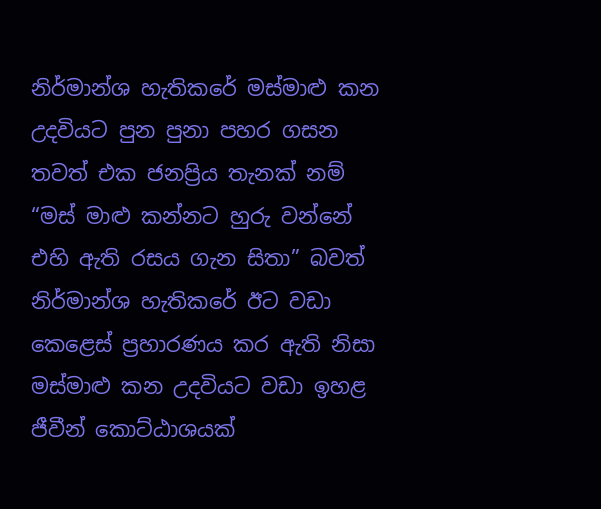නිර්මාන්ශ හැතිකරේ මස්මාළු කන උදවියට පුන පුනා පහර ගසන තවත් එක ජනප්‍රිය තැනක් නම් “මස් මාළු කන්නට හුරු වන්නේ එහි ඇති රසය ගැන සිතා” බවත් නිර්මාන්ශ හැතිකරේ ඊට වඩා කෙළෙස් ප්‍රහාරණය කර ඇති නිසා මස්මාළු කන උදවියට වඩා ඉහළ ජීවීන් කොට්ඨාශයක්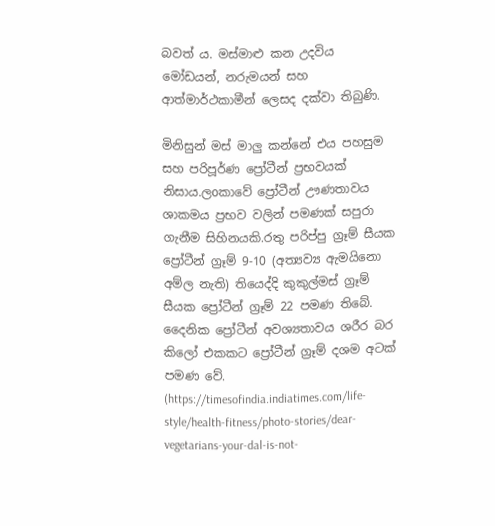බවත් ය. මස්මාළු කන උදවිය මෝඩයන්, නරුමයන් සහ ආත්මාර්ථකාමීන් ලෙසද දක්වා තිබුණි.

මිනිසුන් මස් මාලු කන්නේ එය පහසුම සහ පරිපූර්ණ ප්‍රෝටීන් ප්‍රභවයක් නිසාය.ලoකාවේ ප්‍රෝටීන් ඌණතාවය ශාකමය ප්‍රභව වලින් පමණක් සපුරා ගැනීම සිහිනයකි.රතු පරිප්පු ග්‍රෑම් සීයක ප්‍රෝටීන් ග්‍රෑම් 9-10 (අත්‍යව්‍ය ඇමයිනො අම්ල නැති) තියෙද්දි කුකුල්මස් ග්‍රෑම් සීයක ප්‍රෝටීන් ග්‍රෑම් 22 පමණ තිබේ. දෛනික ප්‍රෝටීන් අවශ්‍යතාවය ශරීර බර කිලෝ එකකට ප්‍රෝටීන් ග්‍රෑම් දශම අටක් පමණ වේ. (https://timesofindia.indiatimes.com/life-style/health-fitness/photo-stories/dear-vegetarians-your-dal-is-not-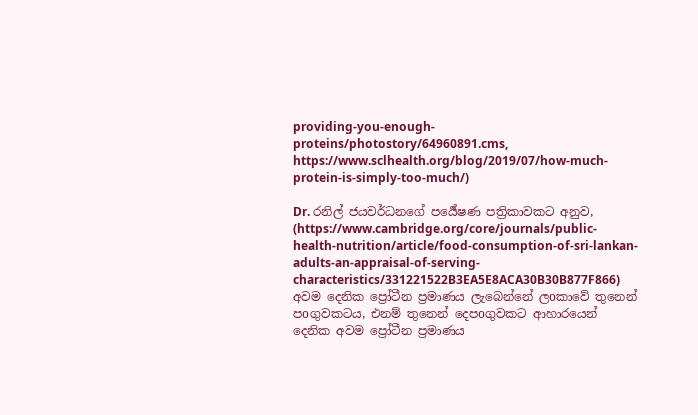providing-you-enough-proteins/photostory/64960891.cms, https://www.sclhealth.org/blog/2019/07/how-much-protein-is-simply-too-much/)

Dr. රනිල් ජයවර්ධනගේ පර්‍යේෂණ පත්‍රිකාවකට අනුව, (https://www.cambridge.org/core/journals/public-health-nutrition/article/food-consumption-of-sri-lankan-adults-an-appraisal-of-serving-characteristics/331221522B3EA5E8ACA30B30B877F866) අවම දෙනික ප්‍රෝටීන ප්‍රමාණය ලැබෙන්නේ ලoකාවේ තුනෙන් පoගුවකටය, එනම් තුනෙන් දෙපoගුවකට ආහාරයෙන් දෙනික අවම ප්‍රෝටීන ප්‍රමාණය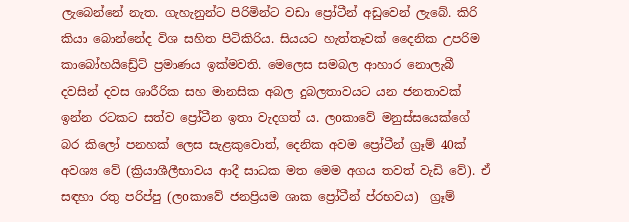ලැබෙන්නේ නැත. ගැහැනුන්ට පිරිමින්ට වඩා ප්‍රෝටීන් අඩුවෙන් ලැබේ. කිරි කියා බොන්නේද විශ සහිත පිටිකිරිය. සියයට හැත්තෑවක් දෛනික උපරිම කාබෝහයිඩ්‍රේට් ප්‍රමාණය ඉක්මවති. මෙලෙස සමබල ආහාර නොලැබී දවසින් දවස ශාරීරික සහ මානසික අබල දුබලතාවයට යන ජනතාවක් ඉන්න රටකට සත්ව ප්‍රෝටීන ඉතා වැදගත් ය. ලoකාවේ මනුස්සයෙක්ගේ බර කිලෝ පනහක් ලෙස සැළකුවොත්, දෙනික අවම ප්‍රෝටීන් ග්‍රෑම් 40ක් අවශ්‍ය වේ (ක්‍රියාශීලීභාවය ආදී සාධක මත මෙම අගය තවත් වැඩි වේ). ඒ සඳහා රතු පරිප්පු (ලoකාවේ ජනප්‍රියම ශාක ප්‍රෝටීන් ප්රභවය)  ග්‍රෑම්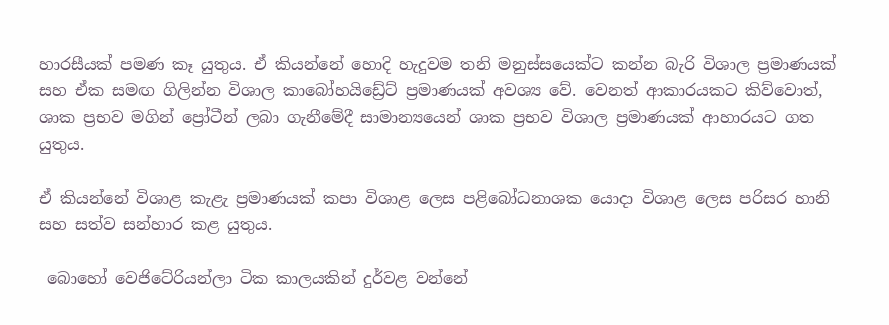හාරසීයක් පමණ කෑ යුතුය. ඒ කියන්නේ හොදි හැදුවම තනි මනුස්සයෙක්ට කන්න බැරි විශාල ප්‍රමාණයක් සහ ඒක සමඟ ගිලින්න විශාල කාබෝහයිඩ්‍රේට් ප්‍රමාණයක් අවශ්‍ය වේ. වෙනත් ආකාරයකට කිව්වොත්, ශාක ප්‍රභව මගින් ප්‍රෝටීන් ලබා ගැනීමේදී සාමාන්‍යයෙන් ශාක ප්‍රභව විශාල ප්‍රමාණයක් ආහාරයට ගත යුතුය.

ඒ කියන්නේ විශාළ කැළැ ප්‍රමාණයක් කපා විශාළ ලෙස පළිබෝධනාශක යොදා විශාළ ලෙස පරිසර හානි සහ සත්ව සන්හාර කළ යුතුය.

 බොහෝ වෙජිටේරියන්ලා ටික කාලයකින් දුර්වළ වන්නේ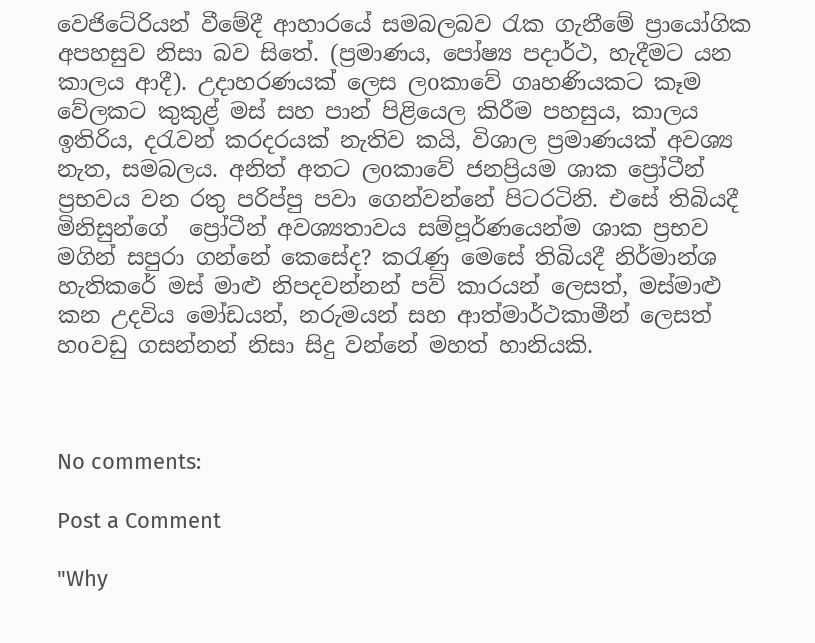වෙජිටේරියන් වීමේදී ආහාරයේ සමබලබව රැක ගැනීමේ ප්‍රායෝගික අපහසුව නිසා බව සිතේ. (ප්‍රමාණය, පෝෂ්‍ය පදාර්ථ, හැදීමට යන කාලය ආදී). උදාහරණයක් ලෙස ලoකාවේ ගෘහණියකට කෑම වේලකට කුකුළ් මස් සහ පාන් පිළියෙල කිරීම පහසුය, කාලය ඉතිරිය, දරැවන් කරදරයක් නැතිව කයි, විශාල ප්‍රමාණයක් අවශ්‍ය නැත, සමබලය. අනිත් අතට ලoකාවේ ජනප්‍රියම ශාක ප්‍රෝටීන් ප්‍රභවය වන රතු පරිප්පු පවා ගෙන්වන්නේ පිටරටිනි. එසේ තිබියදී මිනිසුන්ගේ  ප්‍රෝටීන් අවශ්‍යතාවය සම්පූර්ණයෙන්ම ශාක ප්‍රභව මගින් සපුරා ගන්නේ කෙසේද? කරැණු මෙසේ තිබියදී නිර්මාන්ශ හැතිකරේ මස් මාළු නිපදවන්නන් පව් කාරයන් ලෙසත්, මස්මාළු කන උදවිය මෝඩයන්, නරුමයන් සහ ආත්මාර්ථකාමීන් ලෙසත් හoවඩු ගසන්නන් නිසා සිදු වන්නේ මහත් හානියකි.



No comments:

Post a Comment

"Why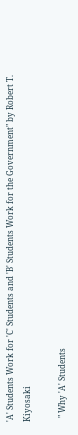'A' Students Work for 'C' Students and 'B' Students Work for the Government" by Robert T. Kiyosaki

  " Why 'A' Students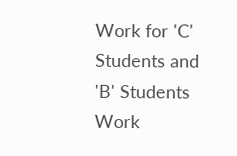Work for 'C' Students and 'B' Students Work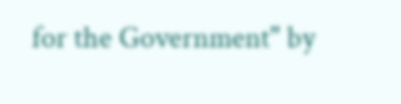for the Government" by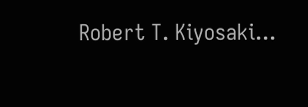Robert T. Kiyosaki...